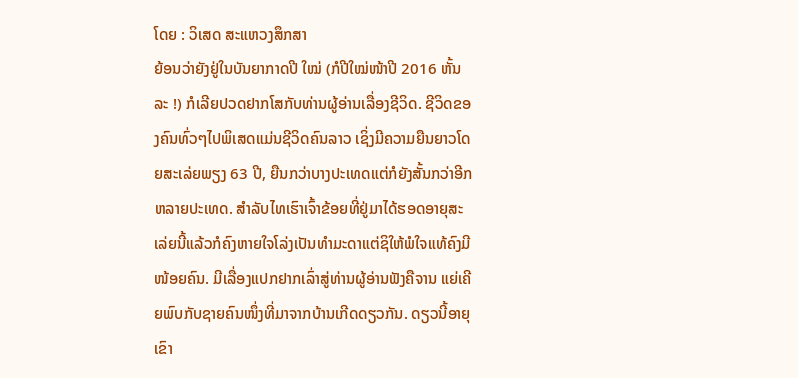ໂດຍ : ວິເສດ ສະແຫວງສຶກສາ
ຍ້ອນວ່າຍັງຢູ່ໃນບັນຍາກາດປີ ໃໝ່ (ກໍປີໃໝ່ໜ້າປີ 2016 ຫັ້ນລະ !) ກໍເລີຍປວດຢາກໂສກັບທ່ານຜູ້ອ່ານເລື່ອງຊີວິດ. ຊີວິດຂອງຄົນທົ່ວໆໄປພິເສດແມ່ນຊີວິດຄົນລາວ ເຊິ່ງມີຄວາມຍືນຍາວໂດຍສະເລ່ຍພຽງ 63 ປີ, ຍືນກວ່າບາງປະເທດແຕ່ກໍຍັງສັ້ນກວ່າອີກຫລາຍປະເທດ. ສຳລັບໄທເຮົາເຈົ້າຂ້ອຍທີ່ຢູ່ມາໄດ້ຮອດອາຍຸສະເລ່ຍນີ້ແລ້ວກໍຄົງຫາຍໃຈໂລ່ງເປັນທຳມະດາແຕ່ຊິໃຫ້ພໍໃຈແທ້ຄົງມີໜ້ອຍຄົນ. ມີເລື່ອງແປກຢາກເລົ່າສູ່ທ່ານຜູ້ອ່ານຟັງຄືຈານ ແຍ່ເຄີຍພົບກັບຊາຍຄົນໜຶ່ງທີ່ມາຈາກບ້ານເກີດດຽວກັນ. ດຽວນີ້ອາຍຸເຂົາ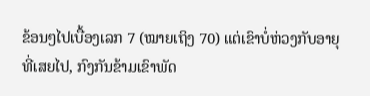ຂ້ອນໆໄປເບື້ອງເລກ 7 (ໝາຍເຖິງ 70) ແຕ່ເຂົາບໍ່ຫ່ວງກັບອາຍຸທີ່ເສຍໄປ, ກົງກັນຂ້າມເຂົາພັດ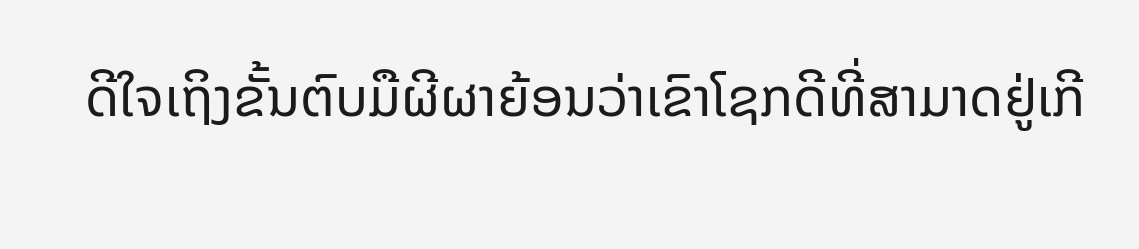ດີໃຈເຖິງຂັ້ນຕົບມືຜີຜາຍ້ອນວ່າເຂົາໂຊກດີທີ່ສາມາດຢູ່ເກີ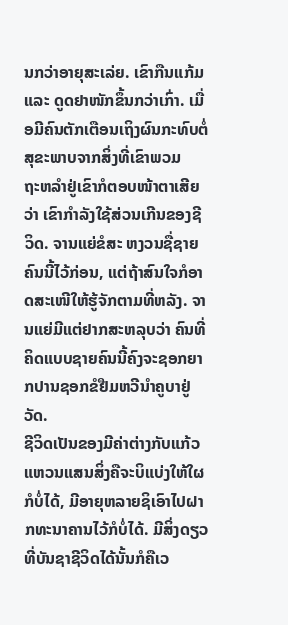ນກວ່າອາຍຸສະເລ່ຍ. ເຂົາກືນແກ້ມ ແລະ ດູດຢາໜັກຂຶ້ນກວ່າເກົ່າ. ເມື່ອມີຄົນຕັກເຕືອນເຖິງຜົນກະທົບຕໍ່ສຸຂະພາບຈາກສິ່ງທີ່ເຂົາພວມ
ຖະຫລຳຢູ່ເຂົາກໍຕອບໜ້າຕາເສີຍວ່າ ເຂົາກຳລັງໃຊ້ສ່ວນເກີນຂອງຊີວິດ. ຈານແຍ່ຂໍສະ ຫງວນຊື່ຊາຍຄົນນີ້ໄວ້ກ່ອນ, ແຕ່ຖ້າສົນໃຈກໍອາດສະເໜີໃຫ້ຮູ້ຈັກຕາມທີ່ຫລັງ. ຈານແຍ່ມີແຕ່ຢາກສະຫລຸບວ່າ ຄົນທີ່ຄິດແບບຊາຍຄົນນີ້ຄົງຈະຊອກຍາກປານຊອກຂໍຢືມຫວີນຳຄູບາຢູ່ວັດ.
ຊີວິດເປັນຂອງມີຄ່າຕ່າງກັບແກ້ວແຫວນແສນສິ່ງຄືຈະບິແບ່ງໃຫ້ໃຜກໍບໍ່ໄດ້, ມີອາຍຸຫລາຍຊິເອົາໄປຝາກທະນາຄານໄວ້ກໍບໍ່ໄດ້. ມີສິ່ງດຽວທີ່ບັນຊາຊີວິດໄດ້ນັ້ນກໍຄືເວ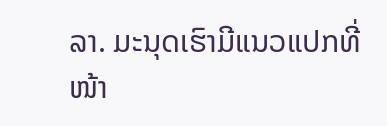ລາ. ມະນຸດເຮົາມີແນວແປກທີ່ໜ້າ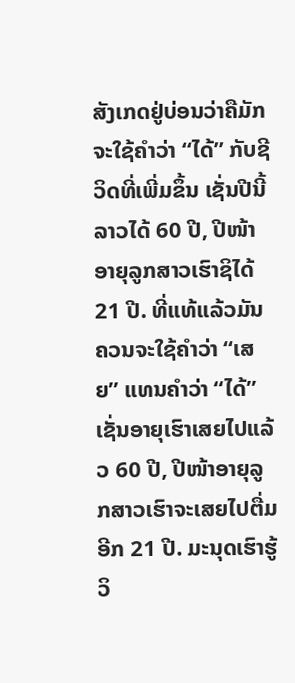ສັງເກດຢູ່ບ່ອນວ່າຄືມັກຈະໃຊ້ຄຳວ່າ “ໄດ້” ກັບຊີວິດທີ່ເພີ່ມຂຶ້ນ ເຊັ່ນປີນີ້ ລາວໄດ້ 60 ປີ, ປີໜ້າອາຍຸລູກສາວເຮົາຊິໄດ້ 21 ປີ. ທີ່ແທ້ແລ້ວມັນຄວນຈະໃຊ້ຄຳວ່າ “ເສຍ” ແທນຄຳວ່າ “ໄດ້” ເຊັ່ນອາຍຸເຮົາເສຍໄປແລ້ວ 60 ປີ, ປີໜ້າອາຍຸລູກສາວເຮົາຈະເສຍໄປຕື່ມອີກ 21 ປີ. ມະນຸດເຮົາຮູ້ວິ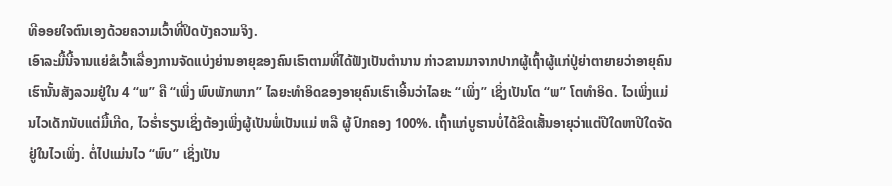ທີອອຍໃຈຕົນເອງດ້ວຍຄວາມເວົ້າທີ່ປິດບັງຄວາມຈິງ.
ເອົາລະມື້ນີ້ຈານແຍ່ຂໍເວົ້າເລື່ອງການຈັດແບ່ງຍ່ານອາຍຸຂອງຄົນເຮົາຕາມທີ່ໄດ້ຟັງເປັນຕຳນານ ກ່າວຂານມາຈາກປາກຜູ້ເຖົ້າຜູ້ແກ່ປູ່ຍ່າຕາຍາຍວ່າອາຍຸຄົນເຮົານັ້ນສັງລວມຢູ່ໃນ 4 “ພ” ຄື “ເພິ່ງ ພົບພັກພາກ” ໄລຍະທຳອິດຂອງອາຍຸຄົນເຮົາເອີ້ນວ່າໄລຍະ “ເພິ່ງ” ເຊິ່ງເປັນໂຕ “ພ” ໂຕທຳອິດ. ໄວເພິ່ງແມ່ນໄວເດັກນັບແຕ່ມື້ເກີດ, ໄວຮໍ່າຮຽນເຊິ່ງຕ້ອງເພິ່ງຜູ້ເປັນພໍ່ເປັນແມ່ ຫລື ຜູ້ ປົກຄອງ 100%. ເຖົ້າແກ່ບູຮານບໍ່ໄດ້ຂີດເສັ້ນອາຍຸວ່າແຕ່ປີໃດຫາປີໃດຈັດຢູ່ໃນໄວເພິ່ງ. ຕໍ່ໄປແມ່ນໄວ “ພົບ” ເຊິ່ງເປັນ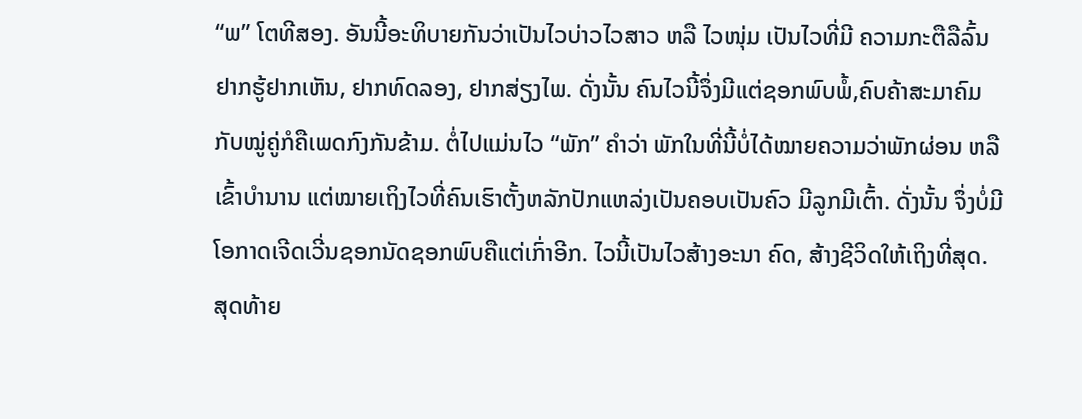“ພ” ໂຕທີສອງ. ອັນນີ້ອະທິບາຍກັນວ່າເປັນໄວບ່າວໄວສາວ ຫລື ໄວໜຸ່ມ ເປັນໄວທີ່ມີ ຄວາມກະຕືລືລົ້ນຢາກຮູ້ຢາກເຫັນ, ຢາກທົດລອງ, ຢາກສ່ຽງໄພ. ດັ່ງນັ້ນ ຄົນໄວນີ້ຈຶ່ງມີແຕ່ຊອກພົບພໍ້,ຄົບຄ້າສະມາຄົມກັບໝູ່ຄູ່ກໍຄືເພດກົງກັນຂ້າມ. ຕໍ່ໄປແມ່ນໄວ “ພັກ” ຄຳວ່າ ພັກໃນທີ່ນີ້ບໍ່ໄດ້ໝາຍຄວາມວ່າພັກຜ່ອນ ຫລື ເຂົ້າບຳນານ ແຕ່ໝາຍເຖິງໄວທີ່ຄົນເຮົາຕັ້ງຫລັກປັກແຫລ່ງເປັນຄອບເປັນຄົວ ມີລູກມີເຕົ້າ. ດັ່ງນັ້ນ ຈຶ່ງບໍ່ມີໂອກາດເຈີດເວີ່ນຊອກນັດຊອກພົບຄືແຕ່ເກົ່າອີກ. ໄວນີ້ເປັນໄວສ້າງອະນາ ຄົດ, ສ້າງຊີວິດໃຫ້ເຖິງທີ່ສຸດ. ສຸດທ້າຍ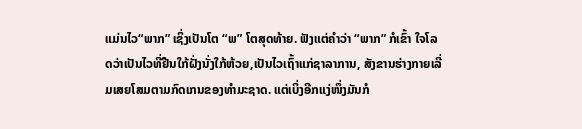ແມ່ນໄວ“ພາກ” ເຊິ່ງເປັນໂຕ “ພ” ໂຕສຸດທ້າຍ. ຟັງແຕ່ຄຳວ່າ “ພາກ” ກໍເຂົ້າ ໃຈໂລດວ່າເປັນໄວທີ່ຢືນໃກ້ຝັ່ງນັ່ງໃກ້ຫ້ວຍ,ເປັນໄວເຖົ້າແກ່ຊາລາການ, ສັງຂານຮ່າງກາຍເລີ່ມເສຍໂສມຕາມກົດເກນຂອງທຳມະຊາດ. ແຕ່ເບິ່ງອີກແງ່ໜຶ່ງມັນກໍ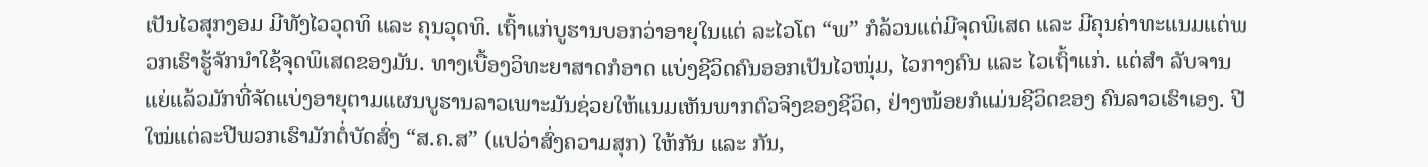ເປັນໄວສຸກງອມ ມີທັງໄວວຸດທິ ແລະ ຄຸນວຸດທິ. ເຖົ້າແກ່ບູຮານບອກວ່າອາຍຸໃນແຕ່ ລະໄວໂຕ “ພ” ກໍລ້ວນແຕ່ມີຈຸດພິເສດ ແລະ ມີຄຸນຄ່າທະແນມແຕ່ພວກເຮົາຮູ້ຈັກນຳໃຊ້ຈຸດພິເສດຂອງມັນ. ທາງເບື້ອງວິທະຍາສາດກໍອາດ ແບ່ງຊີວິດຄົນອອກເປັນໄວໜຸ່ມ, ໄວກາງຄົນ ແລະ ໄວເຖົ້າແກ່. ແຕ່ສຳ ລັບຈານແຍ່ແລ້ວມັກທີ່ຈັດແບ່ງອາຍຸຕາມແຜນບູຮານລາວເພາະມັນຊ່ວຍໃຫ້ແນມເຫັນພາກຕົວຈິງຂອງຊີວິດ, ຢ່າງໜ້ອຍກໍແມ່ນຊີວິດຂອງ ຄົນລາວເຮົາເອງ. ປີໃໝ່ແຕ່ລະປີພວກເຮົາມັກຕໍ່ບັດສົ່ງ “ສ.ຄ.ສ” (ແປວ່າສົ່ງຄວາມສຸກ) ໃຫ້ກັນ ແລະ ກັນ,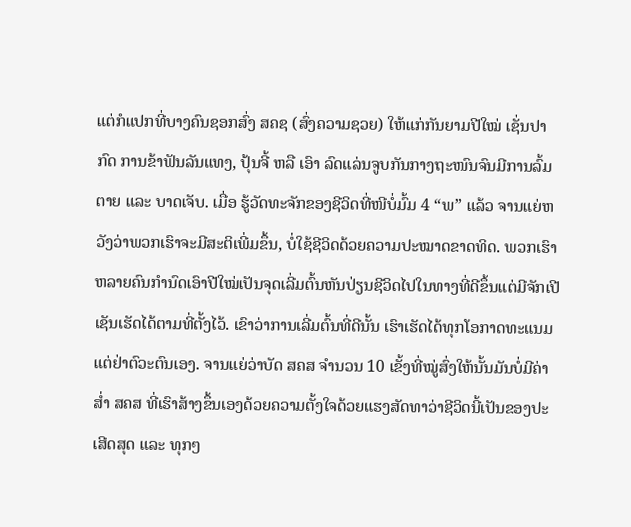ແຕ່ກໍແປກທີ່ບາງຄົນຊອກສົ່ງ ສຄຊ (ສົ່ງຄວາມຊວຍ) ໃຫ້ແກ່ກັນຍາມປີໃໝ່ ເຊັ່ນປາກົດ ການຂ້າຟັນລັນແທງ, ປຸ້ນຈີ້ ຫລື ເອົາ ລົດແລ່ນຈູບກັນກາງຖະໜົນຈົນມີການລົ້ມຕາຍ ແລະ ບາດເຈັບ. ເມື່ອ ຮູ້ວັດທະຈັກຂອງຊີວິດທີ່ໜີບໍ່ມົ້ມ 4 “ພ” ແລ້ວ ຈານແຍ່ຫວັງວ່າພວກເຮົາຈະມີສະຕິເພີ່ມຂຶ້ນ, ບໍ່ໃຊ້ຊີວິດດ້ວຍຄວາມປະໝາດຂາດທິດ. ພວກເຮົາຫລາຍຄົນກຳນົດເອົາປີໃໝ່ເປັນຈຸດເລີ່ມຕົ້ນຫັນປ່ຽນຊີວິດໄປໃນທາງທີ່ດີຂຶ້ນແຕ່ມີຈັກເປີເຊັນເຮັດໄດ້ຕາມທີ່ຕັ້ງໄວ້. ເຂົາວ່າການເລີ່ມຕົ້ນທີ່ດີນັ້ນ ເຮົາເຮັດໄດ້ທຸກໂອກາດທະແນມແຕ່ຢ່າຕົວະຕົນເອງ. ຈານແຍ່ວ່າບັດ ສຄສ ຈຳນວນ 10 ເຂັ້ງທີ່ໝູ່ສົ່ງໃຫ້ນັ້ນມັນບໍ່ມີຄ່າສໍ່າ ສຄສ ທີ່ເຮົາສ້າງຂຶ້ນເອງດ້ວຍຄວາມຕັ້ງໃຈດ້ວຍແຮງສັດທາວ່າຊີວິດນີ້ເປັນຂອງປະເສີດສຸດ ແລະ ທຸກໆ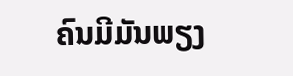ຄົນມີມັນພຽງ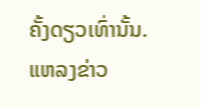ຄັ້ງດຽວເທົ່ານັ້ນ.
ແຫລງຂ່າວ